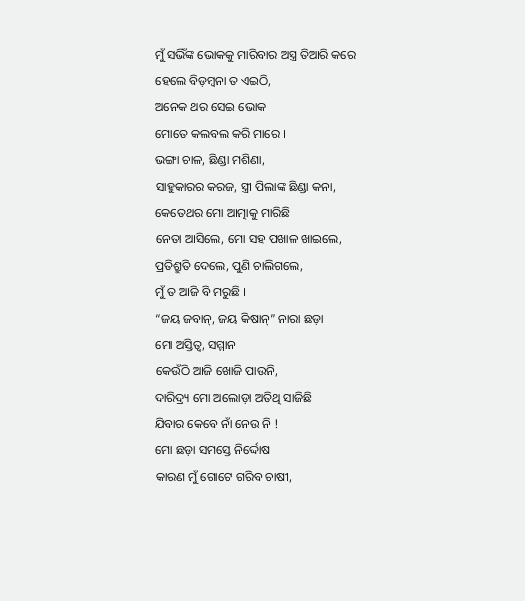ମୁଁ ସଭିଁଙ୍କ ଭୋକକୁ ମାରିବାର ଅସ୍ତ୍ର ତିଆରି କରେ
ହେଲେ ବିଡ଼ମ୍ୱନା ତ ଏଇଠି,
ଅନେକ ଥର ସେଇ ଭୋକ
ମୋତେ କଲବଲ କରି ମାରେ ।
ଭଙ୍ଗା ଚାଳ, ଛିଣ୍ଡା ମଶିଣା,
ସାହୁକାରର କରଜ, ସ୍ତ୍ରୀ ପିଲାଙ୍କ ଛିଣ୍ଡା କନା,
କେତେଥର ମୋ ଆତ୍ମାକୁ ମାରିଛି
ନେତା ଆସିଲେ, ମୋ ସହ ପଖାଳ ଖାଇଲେ,
ପ୍ରତିଶ୍ରୁତି ଦେଲେ, ପୁଣି ଚାଲିଗଲେ,
ମୁଁ ତ ଆଜି ବି ମରୁଛି ।
“ଜୟ ଜବାନ୍, ଜୟ କିଷାନ୍” ନାରା ଛଡ଼ା
ମୋ ଅସ୍ତିତ୍ୱ, ସମ୍ମାନ
କେଉଁଠି ଆଜି ଖୋଜି ପାଉନି,
ଦାରିଦ୍ର୍ୟ ମୋ ଅଲୋଡ଼ା ଅତିଥି ସାଜିଛି
ଯିବାର କେବେ ନାଁ ନେଉ ନି !
ମୋ ଛଡ଼ା ସମସ୍ତେ ନିର୍ଦ୍ଦୋଷ
କାରଣ ମୁଁ ଗୋଟେ ଗରିବ ଚାଷୀ,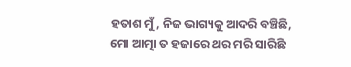ହତାଶ ମୁଁ, ନିଜ ଭାଗ୍ୟକୁ ଆଦରି ବଞ୍ଚିଛି,
ମୋ ଆତ୍ମା ତ ହଜାରେ ଥର ମରି ସାରିଛି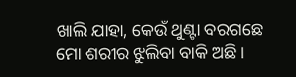ଖାଲି ଯାହା, କେଉଁ ଥୁଣ୍ଟା ବରଗଛେ
ମୋ ଶରୀର ଝୁଲିବା ବାକି ଅଛି ।